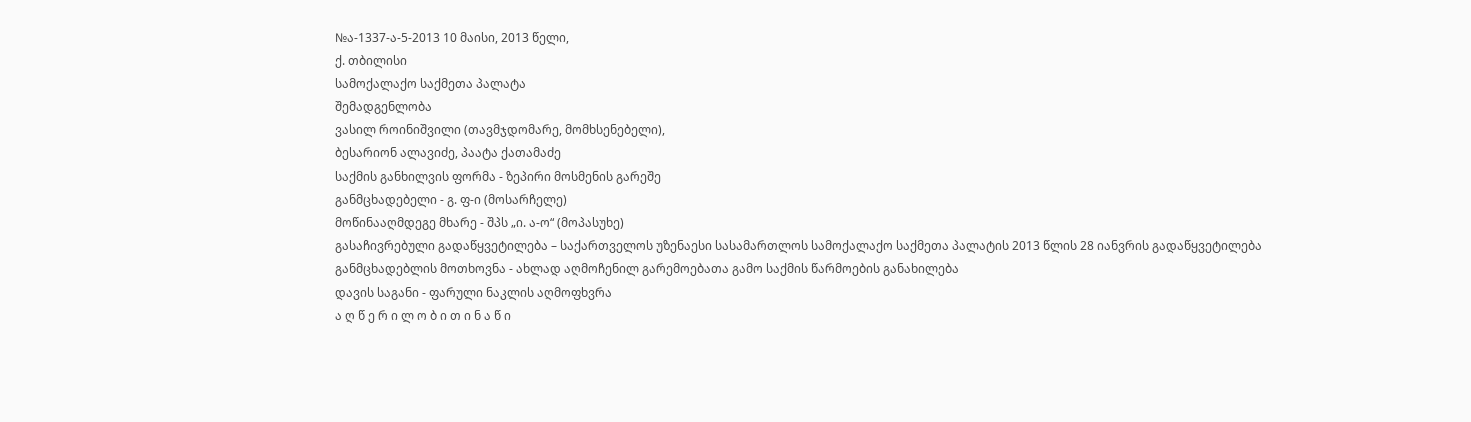№ა-1337-ა-5-2013 10 მაისი, 2013 წელი,
ქ. თბილისი
სამოქალაქო საქმეთა პალატა
შემადგენლობა
ვასილ როინიშვილი (თავმჯდომარე, მომხსენებელი),
ბესარიონ ალავიძე, პაატა ქათამაძე
საქმის განხილვის ფორმა - ზეპირი მოსმენის გარეშე
განმცხადებელი - გ. ფ-ი (მოსარჩელე)
მოწინააღმდეგე მხარე - შპს „ი. ა-ო“ (მოპასუხე)
გასაჩივრებული გადაწყვეტილება – საქართველოს უზენაესი სასამართლოს სამოქალაქო საქმეთა პალატის 2013 წლის 28 იანვრის გადაწყვეტილება
განმცხადებლის მოთხოვნა - ახლად აღმოჩენილ გარემოებათა გამო საქმის წარმოების განახილება
დავის საგანი - ფარული ნაკლის აღმოფხვრა
ა ღ წ ე რ ი ლ ო ბ ი თ ი ნ ა წ ი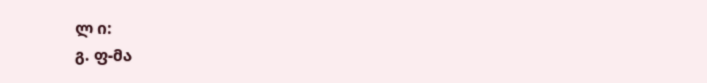ლ ი:
გ. ფ-მა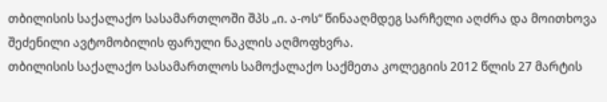თბილისის საქალაქო სასამართლოში შპს „ი. ა-ოს“ წინააღმდეგ სარჩელი აღძრა და მოითხოვა შეძენილი ავტომობილის ფარული ნაკლის აღმოფხვრა.
თბილისის საქალაქო სასამართლოს სამოქალაქო საქმეთა კოლეგიის 2012 წლის 27 მარტის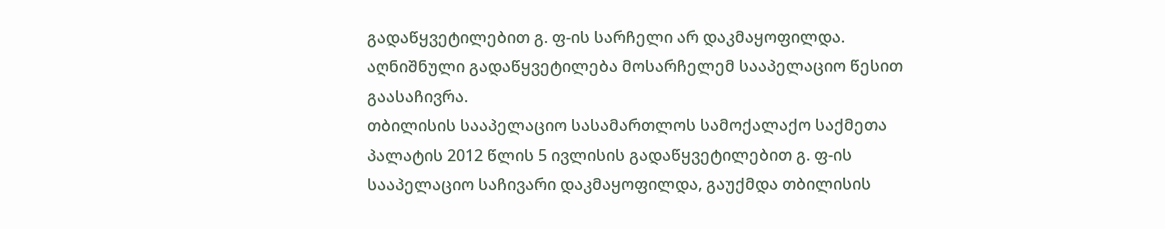გადაწყვეტილებით გ. ფ-ის სარჩელი არ დაკმაყოფილდა.
აღნიშნული გადაწყვეტილება მოსარჩელემ სააპელაციო წესით გაასაჩივრა.
თბილისის სააპელაციო სასამართლოს სამოქალაქო საქმეთა პალატის 2012 წლის 5 ივლისის გადაწყვეტილებით გ. ფ-ის სააპელაციო საჩივარი დაკმაყოფილდა, გაუქმდა თბილისის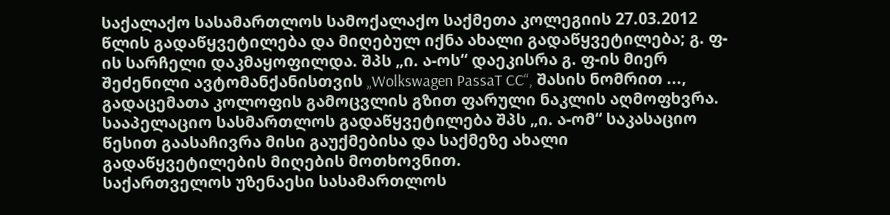საქალაქო სასამართლოს სამოქალაქო საქმეთა კოლეგიის 27.03.2012 წლის გადაწყვეტილება და მიღებულ იქნა ახალი გადაწყვეტილება; გ. ფ-ის სარჩელი დაკმაყოფილდა. შპს „ი. ა-ოს“ დაეკისრა გ. ფ-ის მიერ შეძენილი ავტომანქანისთვის „Wolkswagen PassaT CC“, შასის ნომრით ..., გადაცემათა კოლოფის გამოცვლის გზით ფარული ნაკლის აღმოფხვრა.
სააპელაციო სასმართლოს გადაწყვეტილება შპს „ი. ა-ომ“ საკასაციო წესით გაასაჩივრა მისი გაუქმებისა და საქმეზე ახალი გადაწყვეტილების მიღების მოთხოვნით.
საქართველოს უზენაესი სასამართლოს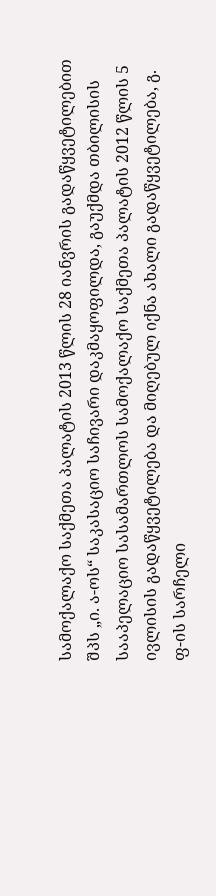სამოქალაქო საქმეთა პალატის 2013 წლის 28 იანვრის გადაწყვეტილებით შპს „ი. ა-ოს“ საკასაციო საჩივარი დაკმაყოფილდა, გაუქმდა თბილისის სააპელაციო სასამართლოს სამოქალაქო საქმეთა პალატის 2012 წლის 5 ივლისის გადაწყვეტილება და მიღებულ იქნა ახალი გადაწყვეტილება, გ. ფ-ის სარჩელი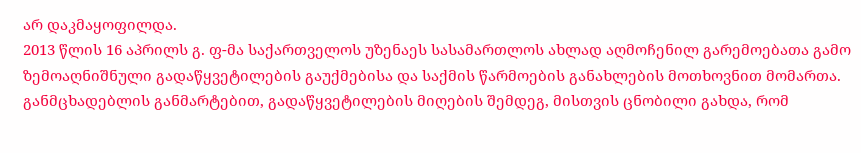არ დაკმაყოფილდა.
2013 წლის 16 აპრილს გ. ფ-მა საქართველოს უზენაეს სასამართლოს ახლად აღმოჩენილ გარემოებათა გამო ზემოაღნიშნული გადაწყვეტილების გაუქმებისა და საქმის წარმოების განახლების მოთხოვნით მომართა. განმცხადებლის განმარტებით, გადაწყვეტილების მიღების შემდეგ, მისთვის ცნობილი გახდა, რომ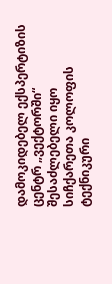დამოკიდებელ ექსპერტიზის ცენტრ „ვექტორში“ შესაძლებელი იყო სიჩქარეთა კოლოფის ტექნიკური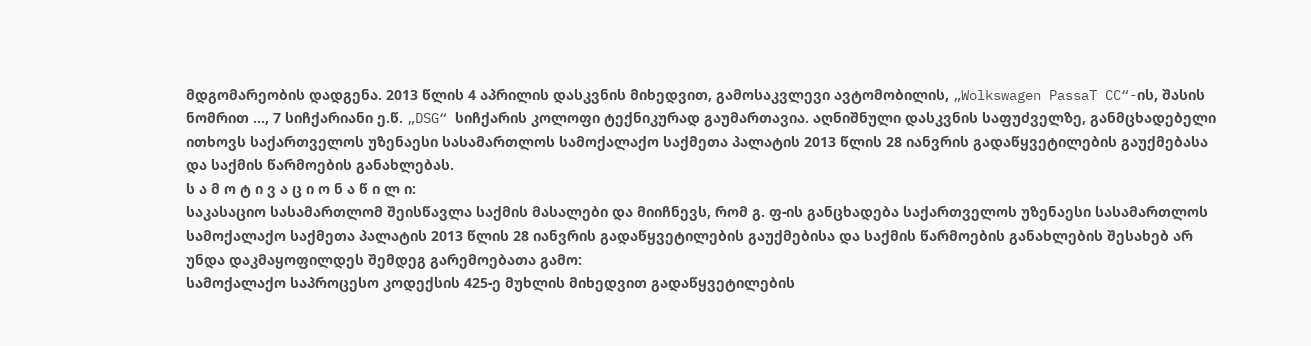მდგომარეობის დადგენა. 2013 წლის 4 აპრილის დასკვნის მიხედვით, გამოსაკვლევი ავტომობილის, „Wolkswagen PassaT CC“-ის, შასის ნომრით ..., 7 სიჩქარიანი ე.წ. „DSG“ სიჩქარის კოლოფი ტექნიკურად გაუმართავია. აღნიშნული დასკვნის საფუძველზე, განმცხადებელი ითხოვს საქართველოს უზენაესი სასამართლოს სამოქალაქო საქმეთა პალატის 2013 წლის 28 იანვრის გადაწყვეტილების გაუქმებასა და საქმის წარმოების განახლებას.
ს ა მ ო ტ ი ვ ა ც ი ო ნ ა წ ი ლ ი:
საკასაციო სასამართლომ შეისწავლა საქმის მასალები და მიიჩნევს, რომ გ. ფ-ის განცხადება საქართველოს უზენაესი სასამართლოს სამოქალაქო საქმეთა პალატის 2013 წლის 28 იანვრის გადაწყვეტილების გაუქმებისა და საქმის წარმოების განახლების შესახებ არ უნდა დაკმაყოფილდეს შემდეგ გარემოებათა გამო:
სამოქალაქო საპროცესო კოდექსის 425-ე მუხლის მიხედვით გადაწყვეტილების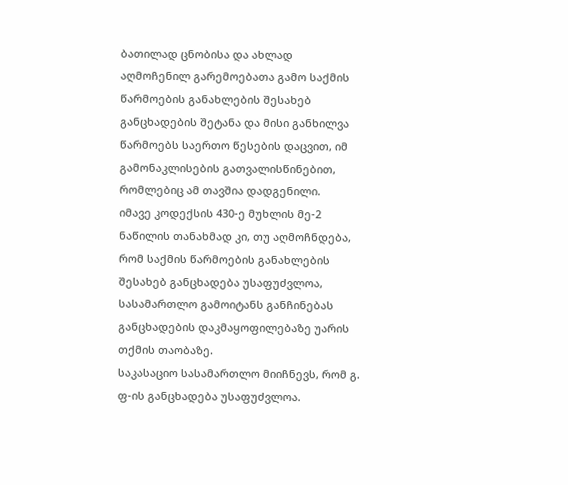ბათილად ცნობისა და ახლად აღმოჩენილ გარემოებათა გამო საქმის წარმოების განახლების შესახებ განცხადების შეტანა და მისი განხილვა წარმოებს საერთო წესების დაცვით, იმ გამონაკლისების გათვალისწინებით, რომლებიც ამ თავშია დადგენილი.
იმავე კოდექსის 430-ე მუხლის მე-2 ნაწილის თანახმად კი, თუ აღმოჩნდება, რომ საქმის წარმოების განახლების შესახებ განცხადება უსაფუძვლოა, სასამართლო გამოიტანს განჩინებას განცხადების დაკმაყოფილებაზე უარის თქმის თაობაზე.
საკასაციო სასამართლო მიიჩნევს, რომ გ. ფ-ის განცხადება უსაფუძვლოა.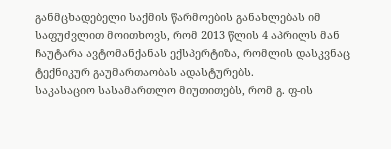განმცხადებელი საქმის წარმოების განახლებას იმ საფუძვლით მოითხოვს, რომ 2013 წლის 4 აპრილს მან ჩაუტარა ავტომანქანას ექსპერტიზა, რომლის დასკვნაც ტექნიკურ გაუმართაობას ადასტურებს.
საკასაციო სასამართლო მიუთითებს, რომ გ. ფ-ის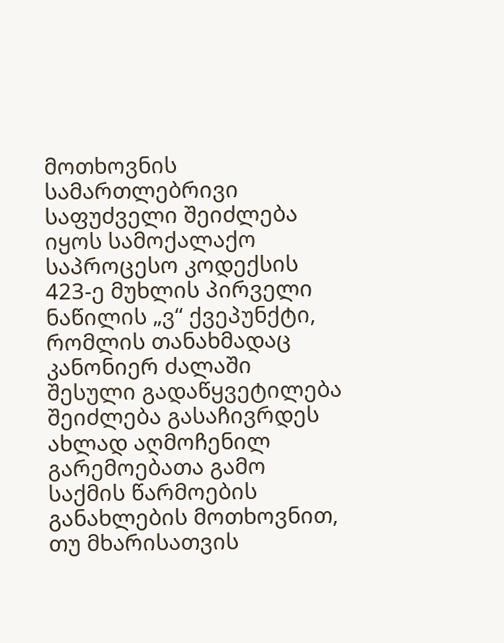მოთხოვნის სამართლებრივი საფუძველი შეიძლება იყოს სამოქალაქო საპროცესო კოდექსის 423-ე მუხლის პირველი ნაწილის „ვ“ ქვეპუნქტი, რომლის თანახმადაც კანონიერ ძალაში შესული გადაწყვეტილება შეიძლება გასაჩივრდეს ახლად აღმოჩენილ გარემოებათა გამო საქმის წარმოების განახლების მოთხოვნით, თუ მხარისათვის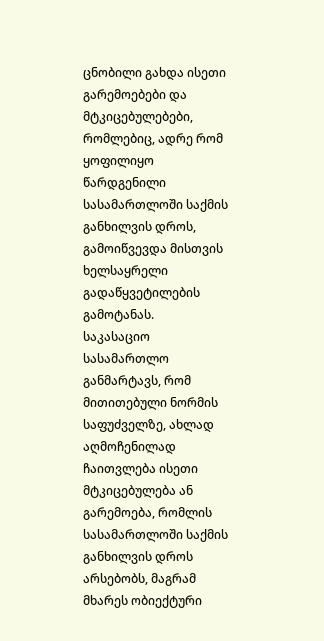ცნობილი გახდა ისეთი გარემოებები და მტკიცებულებები, რომლებიც, ადრე რომ ყოფილიყო წარდგენილი სასამართლოში საქმის განხილვის დროს, გამოიწვევდა მისთვის ხელსაყრელი გადაწყვეტილების გამოტანას.
საკასაციო სასამართლო განმარტავს, რომ მითითებული ნორმის საფუძველზე, ახლად აღმოჩენილად ჩაითვლება ისეთი მტკიცებულება ან გარემოება, რომლის სასამართლოში საქმის განხილვის დროს არსებობს, მაგრამ მხარეს ობიექტური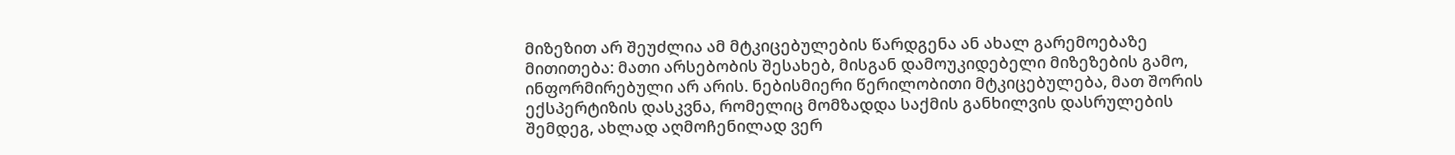მიზეზით არ შეუძლია ამ მტკიცებულების წარდგენა ან ახალ გარემოებაზე მითითება: მათი არსებობის შესახებ, მისგან დამოუკიდებელი მიზეზების გამო, ინფორმირებული არ არის. ნებისმიერი წერილობითი მტკიცებულება, მათ შორის ექსპერტიზის დასკვნა, რომელიც მომზადდა საქმის განხილვის დასრულების შემდეგ, ახლად აღმოჩენილად ვერ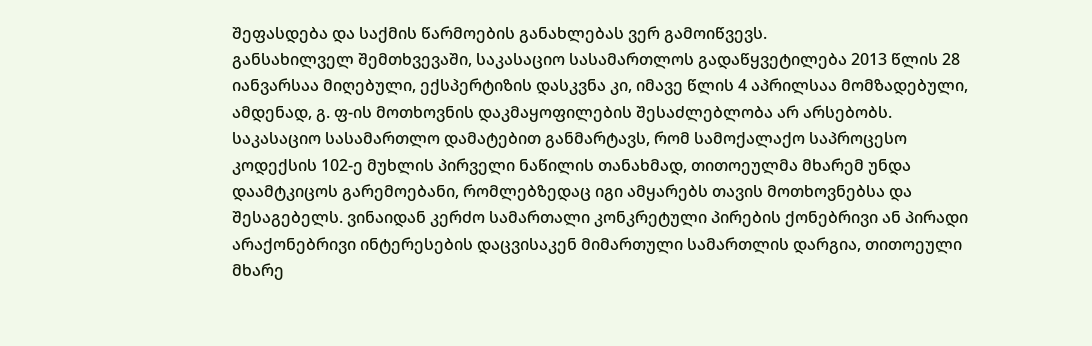შეფასდება და საქმის წარმოების განახლებას ვერ გამოიწვევს.
განსახილველ შემთხვევაში, საკასაციო სასამართლოს გადაწყვეტილება 2013 წლის 28 იანვარსაა მიღებული, ექსპერტიზის დასკვნა კი, იმავე წლის 4 აპრილსაა მომზადებული, ამდენად, გ. ფ-ის მოთხოვნის დაკმაყოფილების შესაძლებლობა არ არსებობს.
საკასაციო სასამართლო დამატებით განმარტავს, რომ სამოქალაქო საპროცესო კოდექსის 102-ე მუხლის პირველი ნაწილის თანახმად, თითოეულმა მხარემ უნდა დაამტკიცოს გარემოებანი, რომლებზედაც იგი ამყარებს თავის მოთხოვნებსა და შესაგებელს. ვინაიდან კერძო სამართალი კონკრეტული პირების ქონებრივი ან პირადი არაქონებრივი ინტერესების დაცვისაკენ მიმართული სამართლის დარგია, თითოეული მხარე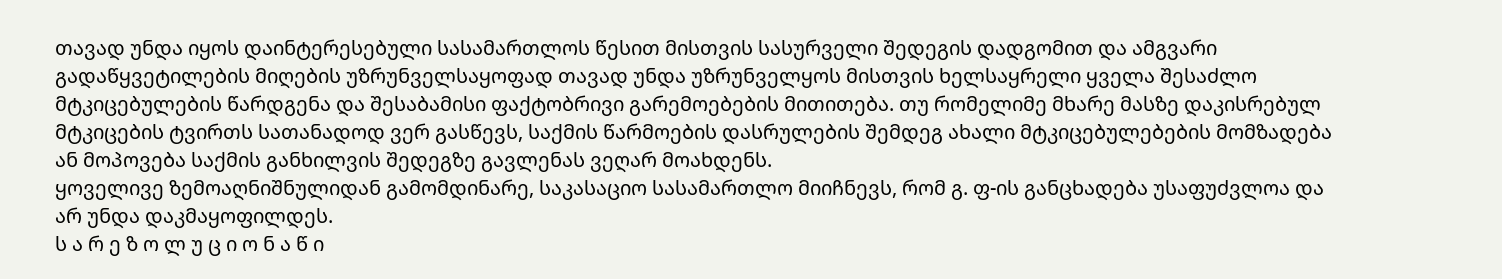თავად უნდა იყოს დაინტერესებული სასამართლოს წესით მისთვის სასურველი შედეგის დადგომით და ამგვარი გადაწყვეტილების მიღების უზრუნველსაყოფად თავად უნდა უზრუნველყოს მისთვის ხელსაყრელი ყველა შესაძლო მტკიცებულების წარდგენა და შესაბამისი ფაქტობრივი გარემოებების მითითება. თუ რომელიმე მხარე მასზე დაკისრებულ მტკიცების ტვირთს სათანადოდ ვერ გასწევს, საქმის წარმოების დასრულების შემდეგ ახალი მტკიცებულებების მომზადება ან მოპოვება საქმის განხილვის შედეგზე გავლენას ვეღარ მოახდენს.
ყოველივე ზემოაღნიშნულიდან გამომდინარე, საკასაციო სასამართლო მიიჩნევს, რომ გ. ფ-ის განცხადება უსაფუძვლოა და არ უნდა დაკმაყოფილდეს.
ს ა რ ე ზ ო ლ უ ც ი ო ნ ა წ ი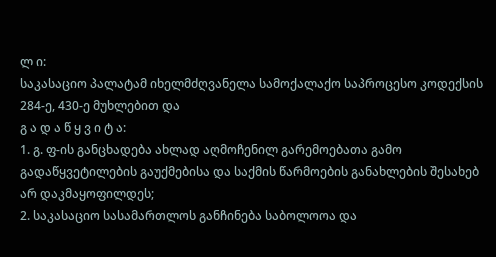ლ ი:
საკასაციო პალატამ იხელმძღვანელა სამოქალაქო საპროცესო კოდექსის 284-ე, 430-ე მუხლებით და
გ ა დ ა წ ყ ვ ი ტ ა:
1. გ. ფ-ის განცხადება ახლად აღმოჩენილ გარემოებათა გამო გადაწყვეტილების გაუქმებისა და საქმის წარმოების განახლების შესახებ არ დაკმაყოფილდეს;
2. საკასაციო სასამართლოს განჩინება საბოლოოა და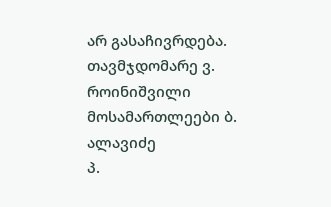არ გასაჩივრდება.
თავმჯდომარე ვ. როინიშვილი
მოსამართლეები ბ. ალავიძე
პ.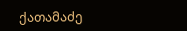ქათამაძე